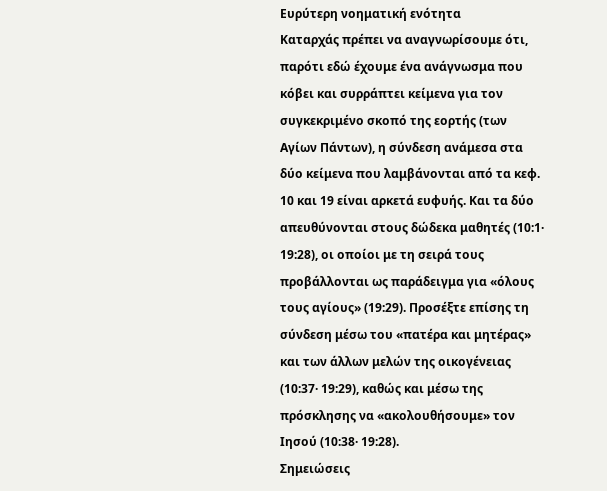Ευρύτερη νοηματική ενότητα
Καταρχάς πρέπει να αναγνωρίσουμε ότι, παρότι εδώ έχουμε ένα ανάγνωσμα που κόβει και συρράπτει κείμενα για τον συγκεκριμένο σκοπό της εορτής (των Αγίων Πάντων), η σύνδεση ανάμεσα στα δύο κείμενα που λαμβάνονται από τα κεφ. 10 και 19 είναι αρκετά ευφυής. Και τα δύο απευθύνονται στους δώδεκα μαθητές (10:1· 19:28), οι οποίοι με τη σειρά τους προβάλλονται ως παράδειγμα για «όλους τους αγίους» (19:29). Προσέξτε επίσης τη σύνδεση μέσω του «πατέρα και μητέρας» και των άλλων μελών της οικογένειας (10:37· 19:29), καθώς και μέσω της πρόσκλησης να «ακολουθήσουμε» τον Ιησού (10:38· 19:28).
Σημειώσεις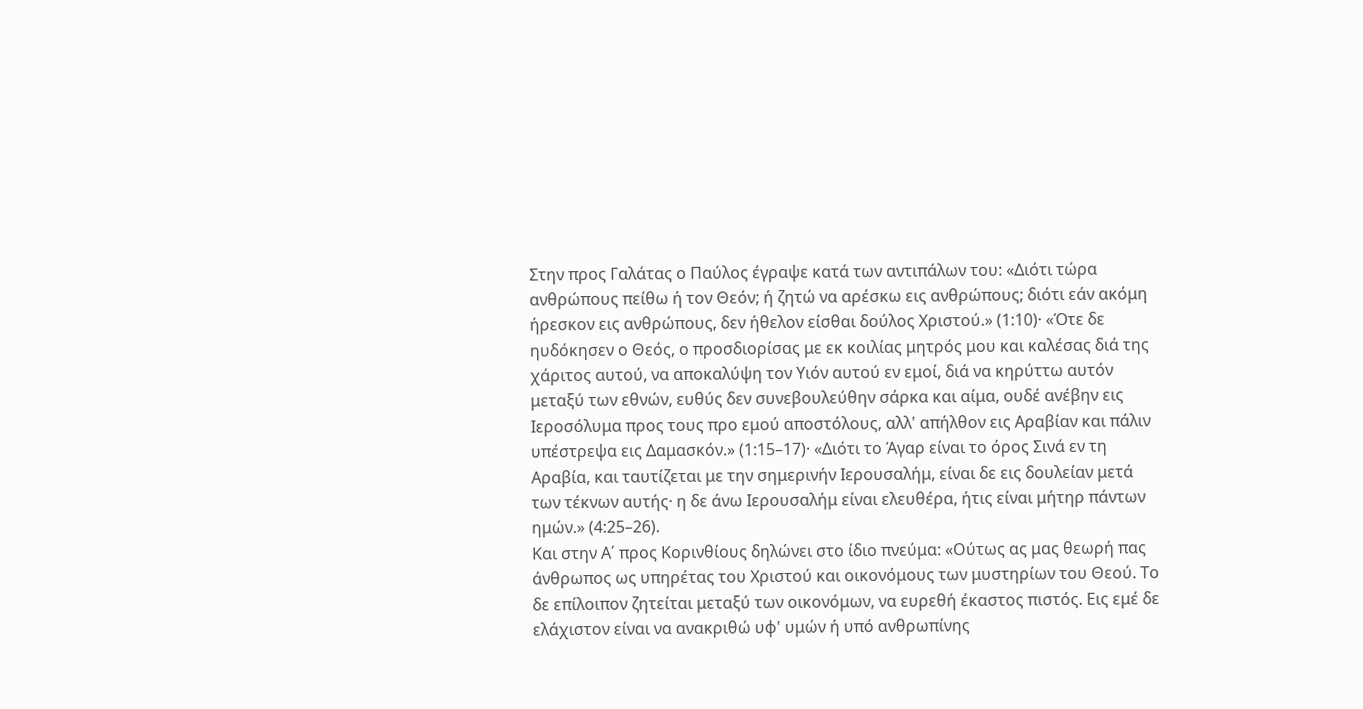Στην προς Γαλάτας ο Παύλος έγραψε κατά των αντιπάλων του: «Διότι τώρα ανθρώπους πείθω ή τον Θεόν; ή ζητώ να αρέσκω εις ανθρώπους; διότι εάν ακόμη ήρεσκον εις ανθρώπους, δεν ήθελον είσθαι δούλος Χριστού.» (1:10)· «Ότε δε ηυδόκησεν ο Θεός, ο προσδιορίσας με εκ κοιλίας μητρός μου και καλέσας διά της χάριτος αυτού, να αποκαλύψη τον Υιόν αυτού εν εμοί, διά να κηρύττω αυτόν μεταξύ των εθνών, ευθύς δεν συνεβουλεύθην σάρκα και αίμα, ουδέ ανέβην εις Ιεροσόλυμα προς τους προ εμού αποστόλους, αλλ' απήλθον εις Αραβίαν και πάλιν υπέστρεψα εις Δαμασκόν.» (1:15–17)· «Διότι το Άγαρ είναι το όρος Σινά εν τη Αραβία, και ταυτίζεται με την σημερινήν Ιερουσαλήμ, είναι δε εις δουλείαν μετά των τέκνων αυτής· η δε άνω Ιερουσαλήμ είναι ελευθέρα, ήτις είναι μήτηρ πάντων ημών.» (4:25–26).
Και στην Α΄ προς Κορινθίους δηλώνει στο ίδιο πνεύμα: «Ούτως ας μας θεωρή πας άνθρωπος ως υπηρέτας του Χριστού και οικονόμους των μυστηρίων του Θεού. Το δε επίλοιπον ζητείται μεταξύ των οικονόμων, να ευρεθή έκαστος πιστός. Εις εμέ δε ελάχιστον είναι να ανακριθώ υφ' υμών ή υπό ανθρωπίνης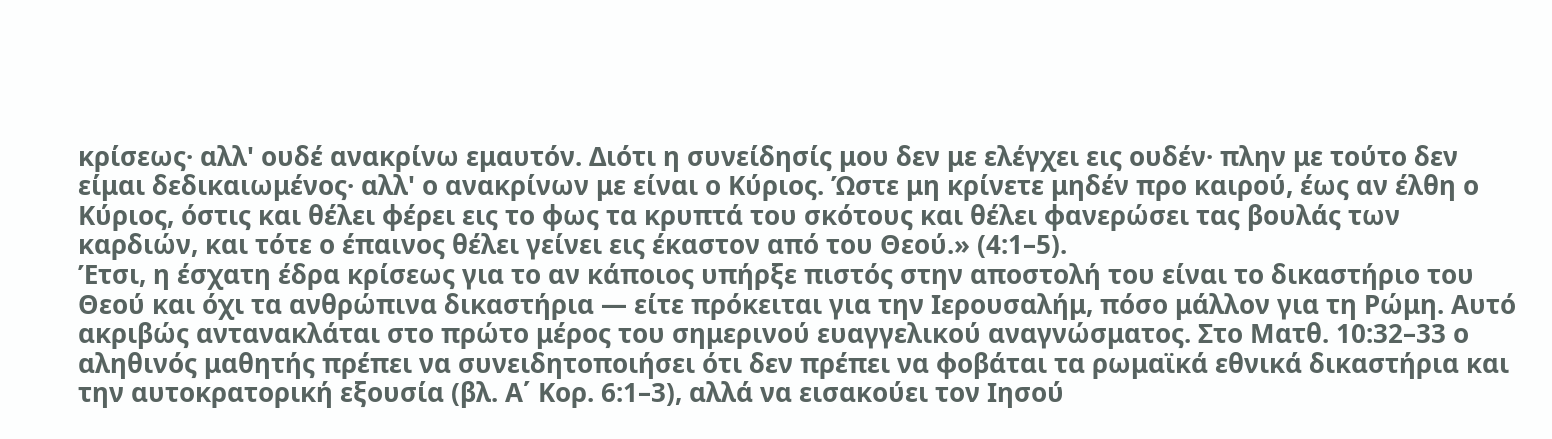κρίσεως· αλλ' ουδέ ανακρίνω εμαυτόν. Διότι η συνείδησίς μου δεν με ελέγχει εις ουδέν· πλην με τούτο δεν είμαι δεδικαιωμένος· αλλ' ο ανακρίνων με είναι ο Κύριος. Ώστε μη κρίνετε μηδέν προ καιρού, έως αν έλθη ο Κύριος, όστις και θέλει φέρει εις το φως τα κρυπτά του σκότους και θέλει φανερώσει τας βουλάς των καρδιών, και τότε ο έπαινος θέλει γείνει εις έκαστον από του Θεού.» (4:1–5).
Έτσι, η έσχατη έδρα κρίσεως για το αν κάποιος υπήρξε πιστός στην αποστολή του είναι το δικαστήριο του Θεού και όχι τα ανθρώπινα δικαστήρια — είτε πρόκειται για την Ιερουσαλήμ, πόσο μάλλον για τη Ρώμη. Αυτό ακριβώς αντανακλάται στο πρώτο μέρος του σημερινού ευαγγελικού αναγνώσματος. Στο Ματθ. 10:32–33 ο αληθινός μαθητής πρέπει να συνειδητοποιήσει ότι δεν πρέπει να φοβάται τα ρωμαϊκά εθνικά δικαστήρια και την αυτοκρατορική εξουσία (βλ. Α΄ Κορ. 6:1–3), αλλά να εισακούει τον Ιησού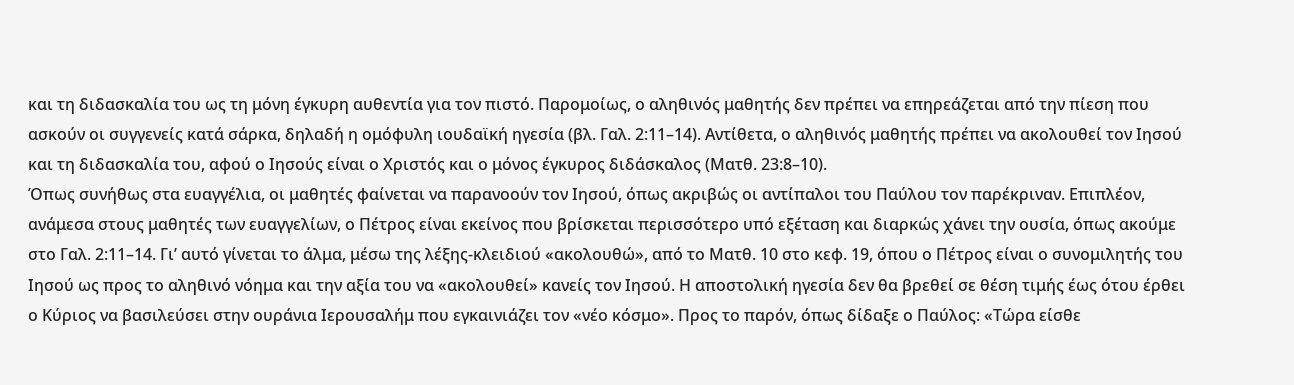και τη διδασκαλία του ως τη μόνη έγκυρη αυθεντία για τον πιστό. Παρομοίως, ο αληθινός μαθητής δεν πρέπει να επηρεάζεται από την πίεση που ασκούν οι συγγενείς κατά σάρκα, δηλαδή η ομόφυλη ιουδαϊκή ηγεσία (βλ. Γαλ. 2:11–14). Αντίθετα, ο αληθινός μαθητής πρέπει να ακολουθεί τον Ιησού και τη διδασκαλία του, αφού ο Ιησούς είναι ο Χριστός και ο μόνος έγκυρος διδάσκαλος (Ματθ. 23:8–10).
Όπως συνήθως στα ευαγγέλια, οι μαθητές φαίνεται να παρανοούν τον Ιησού, όπως ακριβώς οι αντίπαλοι του Παύλου τον παρέκριναν. Επιπλέον, ανάμεσα στους μαθητές των ευαγγελίων, ο Πέτρος είναι εκείνος που βρίσκεται περισσότερο υπό εξέταση και διαρκώς χάνει την ουσία, όπως ακούμε στο Γαλ. 2:11–14. Γι’ αυτό γίνεται το άλμα, μέσω της λέξης-κλειδιού «ακολουθώ», από το Ματθ. 10 στο κεφ. 19, όπου ο Πέτρος είναι ο συνομιλητής του Ιησού ως προς το αληθινό νόημα και την αξία του να «ακολουθεί» κανείς τον Ιησού. Η αποστολική ηγεσία δεν θα βρεθεί σε θέση τιμής έως ότου έρθει ο Κύριος να βασιλεύσει στην ουράνια Ιερουσαλήμ που εγκαινιάζει τον «νέο κόσμο». Προς το παρόν, όπως δίδαξε ο Παύλος: «Τώρα είσθε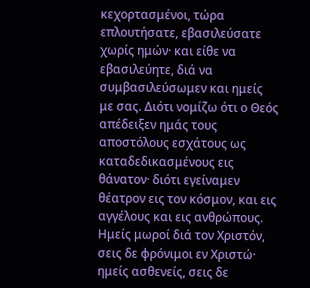κεχορτασμένοι, τώρα επλουτήσατε, εβασιλεύσατε χωρίς ημών· και είθε να εβασιλεύητε, διά να συμβασιλεύσωμεν και ημείς με σας. Διότι νομίζω ότι ο Θεός απέδειξεν ημάς τους αποστόλους εσχάτους ως καταδεδικασμένους εις θάνατον· διότι εγείναμεν θέατρον εις τον κόσμον, και εις αγγέλους και εις ανθρώπους. Ημείς μωροί διά τον Χριστόν, σεις δε φρόνιμοι εν Χριστώ· ημείς ασθενείς, σεις δε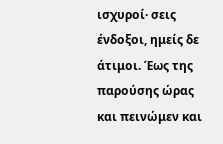ισχυροί· σεις ένδοξοι, ημείς δε άτιμοι. Έως της παρούσης ώρας και πεινώμεν και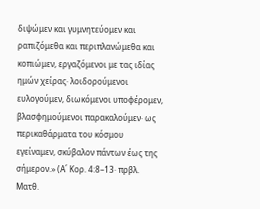διψώμεν και γυμνητεύομεν και ραπιζόμεθα και περιπλανώμεθα και κοπιώμεν, εργαζόμενοι με τας ιδίας ημών χείρας· λοιδορούμενοι ευλογούμεν, διωκόμενοι υποφέρομεν, βλασφημούμενοι παρακαλούμεν· ως περικαθάρματα του κόσμου εγείναμεν, σκύβαλον πάντων έως της σήμερον.» (Α΄ Κορ. 4:8–13· πρβλ. Ματθ.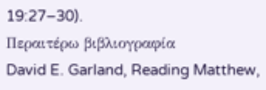19:27–30).
Περαιτέρω βιβλιογραφία
David E. Garland, Reading Matthew,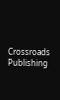Crossroads Publishing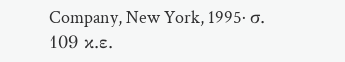Company, New York, 1995· σ. 109 κ.ε.